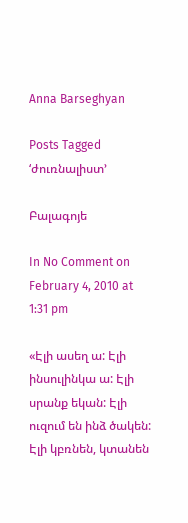Anna Barseghyan

Posts Tagged ‘ժուռնալիստ’

Բալագոյե

In No Comment on February 4, 2010 at 1:31 pm

«Էլի ասեղ ա: Էլի ինսուլինկա ա: Էլի սրանք եկան: Էլի ուզում են ինձ ծակեն: Էլի կբռնեն, կտանեն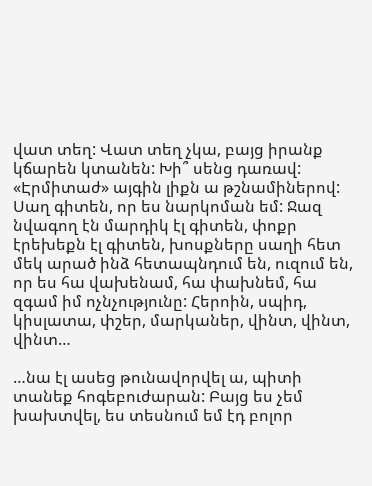վատ տեղ: Վատ տեղ չկա, բայց իրանք կճարեն կտանեն: Խի՞ սենց դառավ: «Էրմիտաժ» այգին լիքն ա թշնամիներով: Սաղ գիտեն, որ ես նարկոման եմ: Ջազ նվագող էն մարդիկ էլ գիտեն, փոքր էրեխեքն էլ գիտեն, խոսքները սաղի հետ մեկ արած ինձ հետապնդում են, ուզում են, որ ես հա վախենամ, հա փախնեմ, հա զգամ իմ ոչնչությունը: Հերոին, սպիդ, կիսլատա, փշեր, մարկաներ, վինտ, վինտ, վինտ…

…նա էլ ասեց թունավորվել ա, պիտի տանեք հոգեբուժարան: Բայց ես չեմ խախտվել, ես տեսնում եմ էդ բոլոր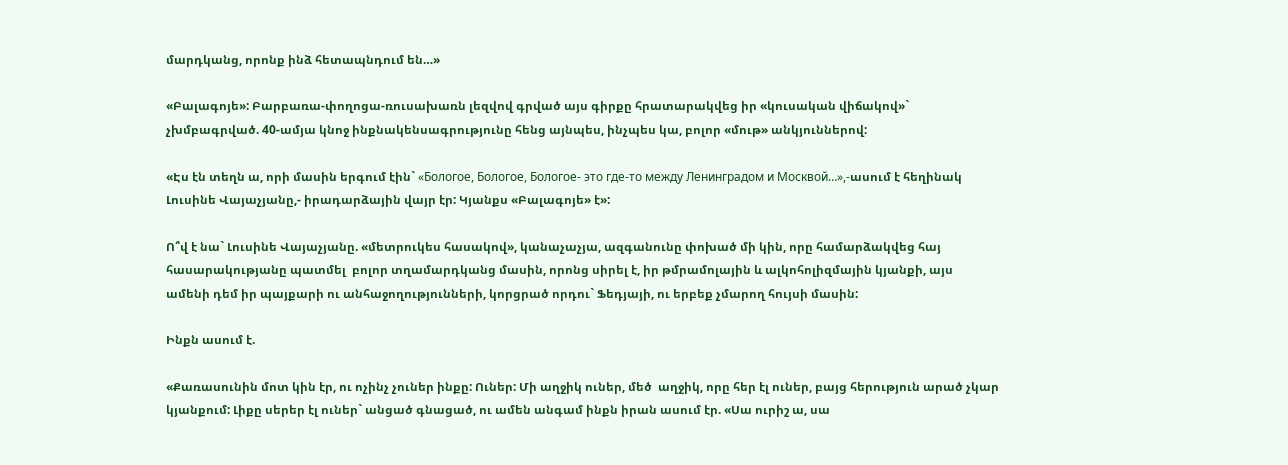մարդկանց, որոնք ինձ հետապնդում են…»

«Բալագոյե»: Բարբառա-փողոցա-ռուսախառն լեզվով գրված այս գիրքը հրատարակվեց իր «կուսական վիճակով»` չխմբագրված. 40-ամյա կնոջ ինքնակենսագրությունը հենց այնպես, ինչպես կա, բոլոր «մութ» անկյուններով:

«Էս էն տեղն ա, որի մասին երգում էին` «Бологое, Бологое, Бологое- это где-то между Ленинградом и Москвой…»,-ասում է հեղինակ Լուսինե Վայաչյանը,- իրադարձային վայր էր: Կյանքս «Բալագոյե» է»:

Ո՞վ է նա` Լուսինե Վայաչյանը. «մետրուկես հասակով», կանաչաչյա, ազգանունը փոխած մի կին, որը համարձակվեց հայ հասարակությանը պատմել  բոլոր տղամարդկանց մասին, որոնց սիրել է, իր թմրամոլային և ալկոհոլիզմային կյանքի, այս ամենի դեմ իր պայքարի ու անհաջողությունների, կորցրած որդու` Ֆեդյայի, ու երբեք չմարող հույսի մասին:

Ինքն ասում է.

«Քառասունին մոտ կին էր, ու ոչինչ չուներ ինքը: Ուներ: Մի աղջիկ ուներ, մեծ  աղջիկ, որը հեր էլ ուներ, բայց հերություն արած չկար կյանքում: Լիքը սերեր էլ ուներ` անցած գնացած, ու ամեն անգամ ինքն իրան ասում էր. «Սա ուրիշ ա, սա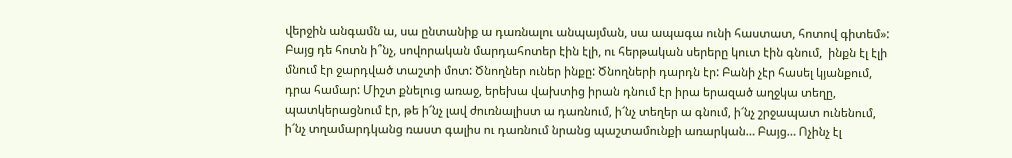վերջին անգամն ա, սա ընտանիք ա դառնալու անպայման, սա ապագա ունի հաստատ, հոտով գիտեմ»: Բայց դե հոտն ի՞նչ, սովորական մարդահոտեր էին էլի, ու հերթական սերերը կուտ էին գնում,  ինքն էլ էլի մնում էր ջարդված տաշտի մոտ: Ծնողներ ուներ ինքը: Ծնողների դարդն էր: Բանի չէր հասել կյանքում, դրա համար: Միշտ քնելուց առաջ, երեխա վախտից իրան դնում էր իրա երազած աղջկա տեղը, պատկերացնում էր, թե ի՜նչ լավ ժուռնալիստ ա դառնում, ի՜նչ տեղեր ա գնում, ի՜նչ շրջապատ ունենում, ի՜նչ տղամարդկանց ռաստ գալիս ու դառնում նրանց պաշտամունքի առարկան… Բայց… Ոչինչ էլ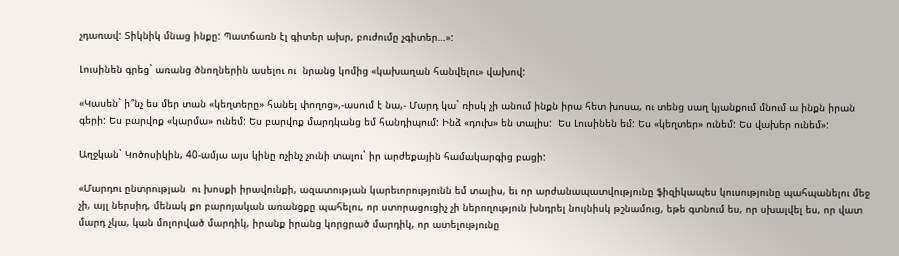չդառավ: Տիկնիկ մնաց ինքը: Պատճառն էլ գիտեր ախր, բուժումը չգիտեր…»:

Լուսինեն գրեց` առանց ծնողներին ասելու ու  նրանց կոմից «կախաղան հանվելու» վախով:

«Կասեն` ի՞նչ ես մեր տան «կեղտերը» հանել փողոց»,-ասում է նա,- Մարդ կա` ռիսկ չի անում ինքն իրա հետ խոսա, ու տենց սաղ կյանքում մնում ա ինքն իրան գերի: Ես բարվոք «կարմա» ունեմ: Ես բարվոք մարդկանց եմ հանդիպում: Ինձ «դուխ» են տալիս:  Ես Լուսինեն եմ: Ես «կեղտեր» ունեմ: Ես վախեր ունեմ»:

Աղջկան` Կոծոսիկին, 40-ամյա այս կինը ոչինչ չունի տալու` իր արժեքային համակարգից բացի:

«Մարդու ընտրության  ու խոսքի իրավունքի, ազատության կարեւորությունն եմ տալիս, եւ որ արժանապատվությունը ֆիզիկապես կուսությունը պահպանելու մեջ չի, այլ ներսիդ, մենակ քո բարոյական առանցքը պահելու, որ ստորացուցիչ չի ներողություն խնդրել նույնիսկ թշնամուց, եթե գտնում ես, որ սխալվել ես, որ վատ մարդ չկա, կան մոլորված մարդիկ, իրանք իրանց կորցրած մարդիկ, որ ատելությունը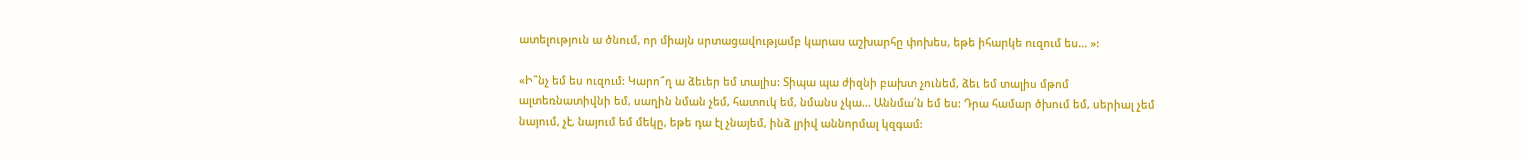ատելություն ա ծնում, որ միայն սրտացավությամբ կարաս աշխարհը փոխես, եթե իհարկե ուզում ես… »:

«Ի՞նչ եմ ես ուզում: Կարո՞ղ ա ձեւեր եմ տալիս: Տիպա պա ժիզնի բախտ չունեմ, ձեւ եմ տալիս մթոմ ալտեռնատիվնի եմ, սաղին նման չեմ, հատուկ եմ, նմանս չկա… Աննմա՛ն եմ ես: Դրա համար ծխում եմ, սերիալ չեմ նայում, չէ, նայում եմ մեկը, եթե դա էլ չնայեմ, ինձ լրիվ աննորմալ կզգամ: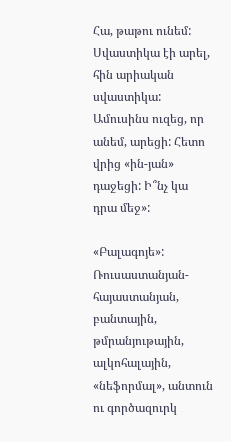Հա, թաթու ունեմ: Սվաստիկա էի արել, հին արիական սվաստիկա: Ամուսինս ուզեց, որ անեմ, արեցի: Հետո վրից «ին-յան» դաջեցի: Ի՞նչ կա դրա մեջ»:

«Բալագոյե»: Ռուսաստանյան-հայաստանյան, բանտային, թմրանյութային, ալկոհալային, «նեֆորմալ», անտուն ու գործազուրկ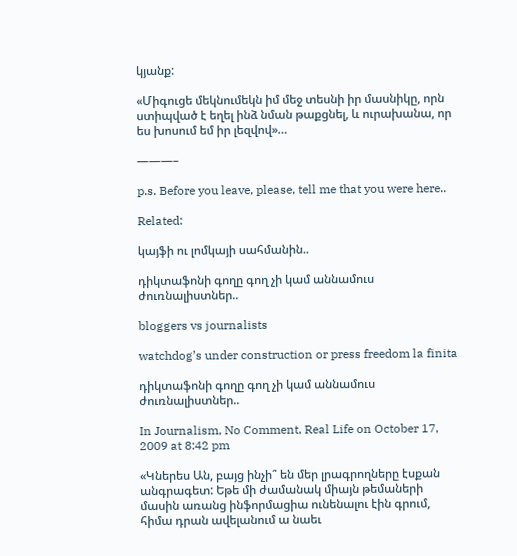կյանք:

«Միգուցե մեկնումեկն իմ մեջ տեսնի իր մասնիկը, որն ստիպված է եղել ինձ նման թաքցնել, և ուրախանա, որ ես խոսում եմ իր լեզվով»…

———–

p.s. Before you leave, please, tell me that you were here..

Related:

կայֆի ու լոմկայի սահմանին..

դիկտաֆոնի գողը գող չի կամ աննամուս ժուռնալիստներ..

bloggers vs journalists

watchdog’s under construction or press freedom la finita

դիկտաֆոնի գողը գող չի կամ աննամուս ժուռնալիստներ..

In Journalism, No Comment, Real Life on October 17, 2009 at 8:42 pm

«Կներես Ան, բայց ինչի՞ են մեր լրագրողները էսքան անգրագետ: Եթե մի ժամանակ միայն թեմաների մասին առանց ինֆորմացիա ունենալու էին գրում, հիմա դրան ավելանում ա նաեւ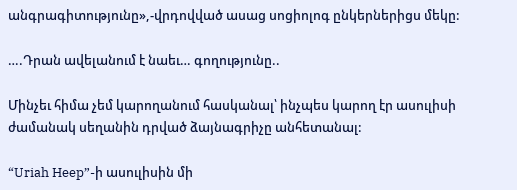անգրագիտությունը»,-վրդովված ասաց սոցիոլոգ ընկերներիցս մեկը:

….Դրան ավելանում է նաեւ… գողությունը..

Մինչեւ հիմա չեմ կարողանում հասկանալ՝ ինչպես կարող էր ասուլիսի ժամանակ սեղանին դրված ձայնագրիչը անհետանալ:

“Uriah Heep”-ի ասուլիսին մի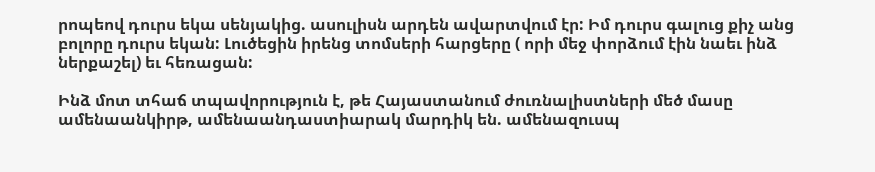րոպեով դուրս եկա սենյակից. ասուլիսն արդեն ավարտվում էր: Իմ դուրս գալուց քիչ անց բոլորը դուրս եկան: Լուծեցին իրենց տոմսերի հարցերը ( որի մեջ փորձում էին նաեւ ինձ ներքաշել) եւ հեռացան:

Ինձ մոտ տհաճ տպավորություն է, թե Հայաստանում ժուռնալիստների մեծ մասը ամենաանկիրթ, ամենաանդաստիարակ մարդիկ են. ամենազուսպ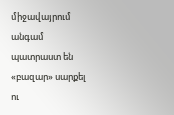միջավայրում անգամ պատրաստ են «բազար» սարքել ու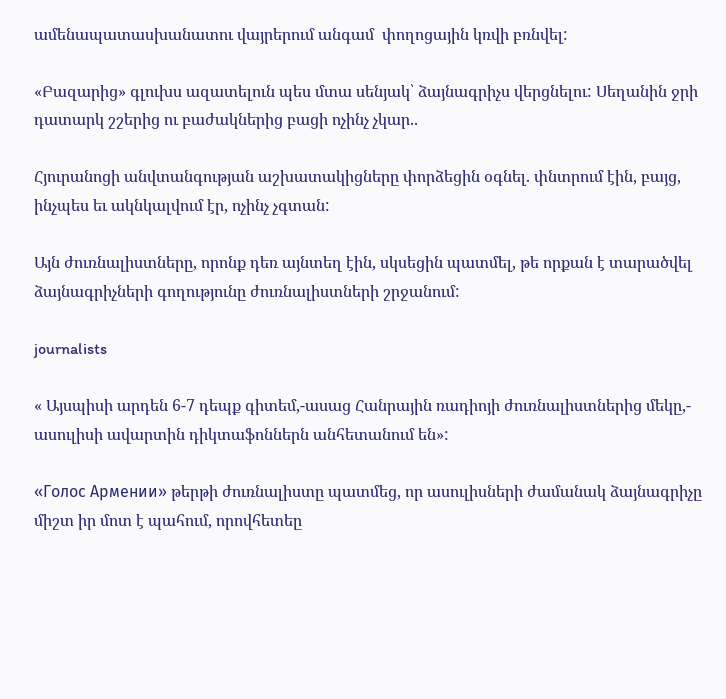ամենապատասխանատու վայրերում անգամ  փողոցային կռվի բռնվել:

«Բազարից» գլուխս ազատելուն պես մտա սենյակ՝ ձայնագրիչս վերցնելու: Սեղանին ջրի դատարկ շշերից ու բաժակներից բացի ոչինչ չկար..

Հյուրանոցի անվտանգության աշխատակիցները փորձեցին օգնել. փնտրում էին, բայց, ինչպես եւ ակնկալվում էր, ոչինչ չգտան:

Այն ժուռնալիստները, որոնք դեռ այնտեղ էին, սկսեցին պատմել, թե որքան է տարածվել ձայնագրիչների գողությունը ժուռնալիստների շրջանում:

journalists

« Այսպիսի արդեն 6-7 դեպք գիտեմ,-ասաց Հանրային ռադիոյի ժուռնալիստներից մեկը,- ասուլիսի ավարտին դիկտաֆոններն անհետանում են»:

«Голос Армении» թերթի ժուռնալիստը պատմեց, որ ասուլիսների ժամանակ ձայնագրիչը միշտ իր մոտ է պահում, որովհետեը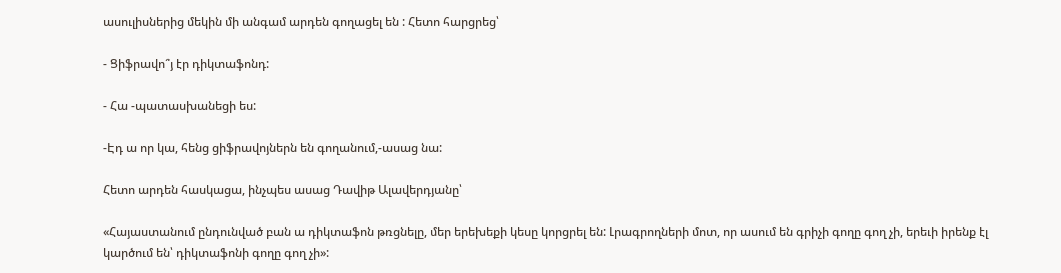ասուլիսներից մեկին մի անգամ արդեն գողացել են : Հետո հարցրեց՝

- Ցիֆրավո՞յ էր դիկտաֆոնդ:

- Հա -պատասխանեցի ես:

-Էդ ա որ կա, հենց ցիֆրավոյներն են գողանում,-ասաց նա:

Հետո արդեն հասկացա, ինչպես ասաց Դավիթ Ալավերդյանը՝

«Հայաստանում ընդունված բան ա դիկտաֆոն թռցնելը, մեր երեխեքի կեսը կորցրել են: Լրագրողների մոտ, որ ասում են գրիչի գողը գող չի, երեւի իրենք էլ կարծում են՝ դիկտաֆոնի գողը գող չի»: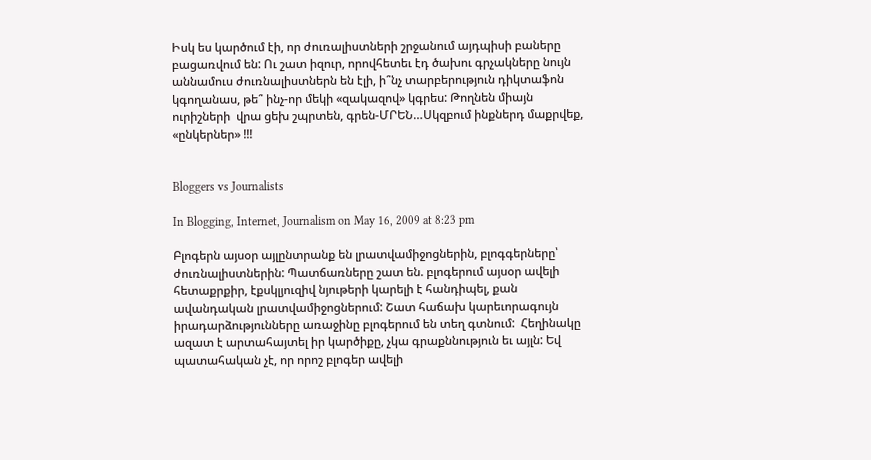Իսկ ես կարծում էի, որ ժուռալիստների շրջանում այդպիսի բաները բացառվում են: Ու շատ իզուր, որովհետեւ էդ ծախու գրչակները նույն աննամուս ժուռնալիստներն են էլի, ի՞նչ տարբերություն դիկտաֆոն կգողանաս, թե՞ ինչ-որ մեկի «զակազով» կգրես: Թողնեն միայն ուրիշների  վրա ցեխ շպրտեն, գրեն-ՄՐԵՆ…Սկզբում ինքներդ մաքրվեք, «ընկերներ» !!!


Bloggers vs Journalists

In Blogging, Internet, Journalism on May 16, 2009 at 8:23 pm

Բլոգերն այսօր այլընտրանք են լրատվամիջոցներին, բլոգգերները՝ ժուռնալիստներին: Պատճառները շատ են. բլոգերում այսօր ավելի հետաքրքիր, էքսկլյուզիվ նյութերի կարելի է հանդիպել, քան ավանդական լրատվամիջոցներում: Շատ հաճախ կարեւորագույն իրադարձությունները առաջինը բլոգերում են տեղ գտնում:  Հեղինակը ազատ է արտահայտել իր կարծիքը, չկա գրաքննություն եւ այլն: Եվ պատահական չէ, որ որոշ բլոգեր ավելի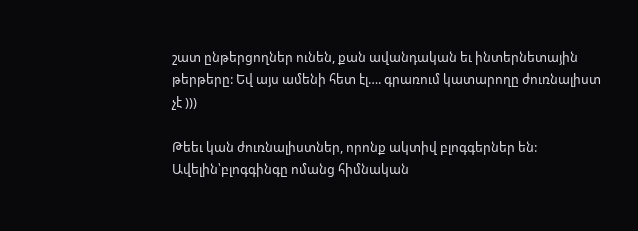շատ ընթերցողներ ունեն, քան ավանդական եւ ինտերնետային թերթերը: Եվ այս ամենի հետ էլ…. գրառում կատարողը ժուռնալիստ չէ )))

Թեեւ կան ժուռնալիստներ, որոնք ակտիվ բլոգգերներ են: Ավելին՝բլոգգինգը ոմանց հիմնական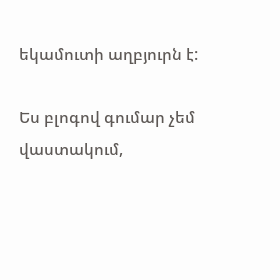եկամուտի աղբյուրն է:

Ես բլոգով գումար չեմ վաստակում,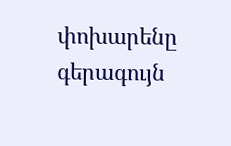փոխարենը գերագույն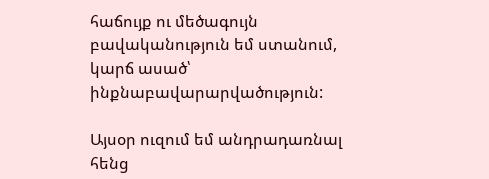հաճույք ու մեծագույն բավականություն եմ ստանում, կարճ ասած՝ ինքնաբավարարվածություն:

Այսօր ուզում եմ անդրադառնալ հենց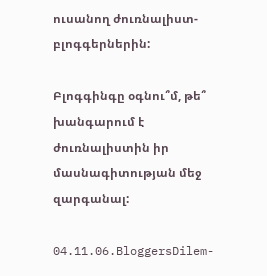ուսանող ժուռնալիստ-բլոգգերներին:

Բլոգգինգը օգնու՞մ, թե՞ խանգարում է ժուռնալիստին իր մասնագիտության մեջ զարգանալ:

04.11.06.BloggersDilem-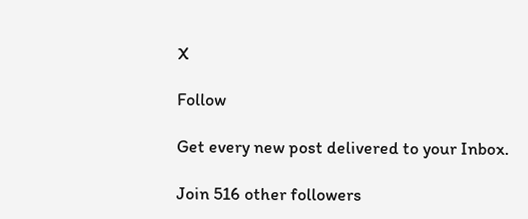X

Follow

Get every new post delivered to your Inbox.

Join 516 other followers